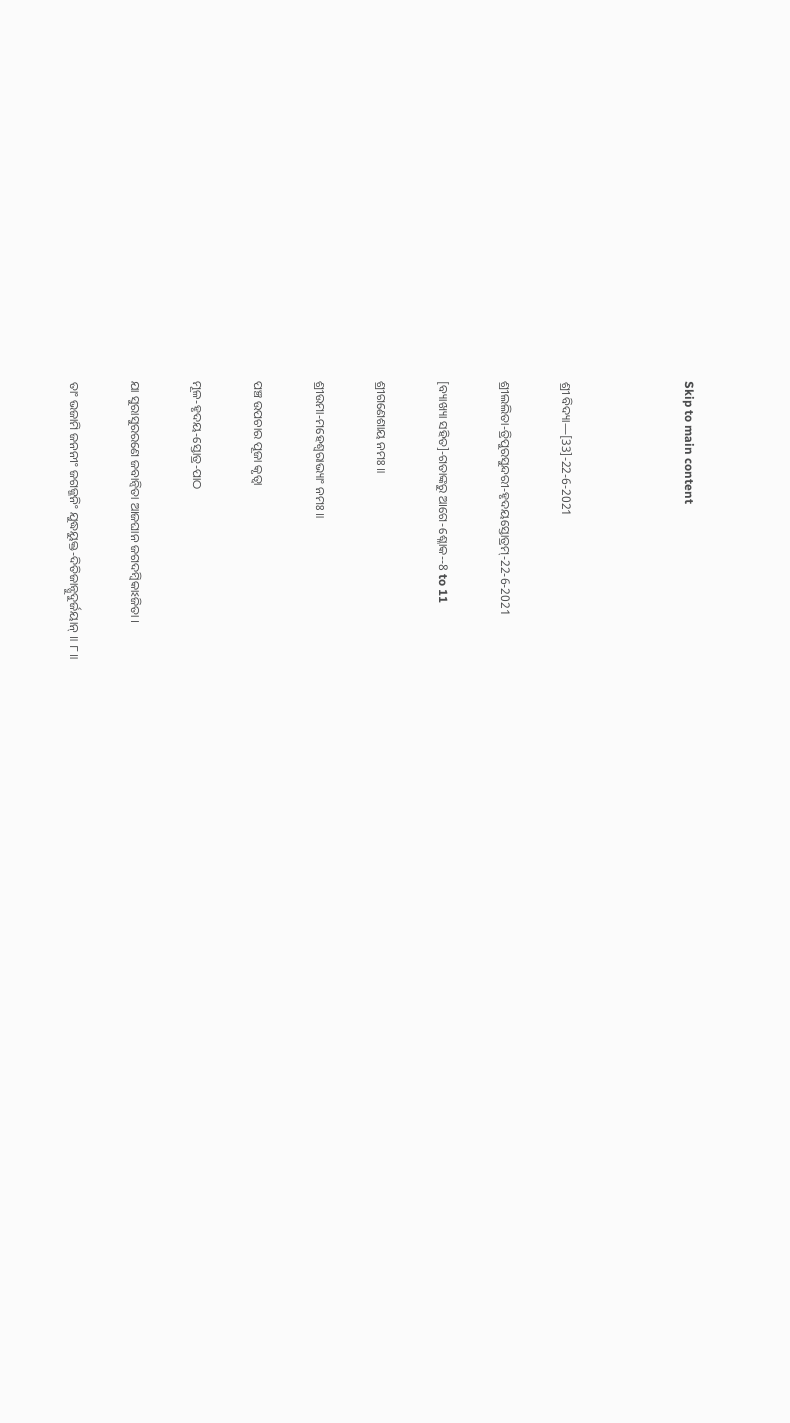Skip to main content



ଶ୍ରୀ ବିଦ୍ୟା—[33]-22-6-2021

ଶ୍ରୀଲଲିତା-ତ୍ରିପୁରସୁନ୍ଦରୀ-ହୃଦୟସ୍ତୋତ୍ରମ୍-22-6-2021

[ବ୍ୟାଖ୍ୟା ସହିତ]-ଗତାଙ୍କରୁ ଆଗେ-ଶ୍ଳୋକ--8 to 11

ଶ୍ରୀଗଣେଶାୟ ନମଃ ॥

ଶ୍ରୀଉମା-ମହେଶ୍ୱରାଭ୍ୟାଂ ନମଃ ॥

ପଞ୍ଚ ଉପଚାର ପୂଜା କୃତ୍ଵା

ମୂଳ-ହୃଦୟ-ସ୍ତୋତ୍ର-ପାଠ

ଯା ସୁରାସୁରରଣେ ଜବାନ୍ୱିତା ଆଜଘାନ ଜଗଦମ୍ବିକାଽଜିତା ।

ତାଂ ଭଜାମି ଜନନୀଂ ଜଗଜ୍ଜନିଂ ଯୁଦ୍ଧୟୁକ୍ତ-ଦିତିଜାନ୍ସୁଦୁର୍ଜୟାନ୍ ॥ ୮॥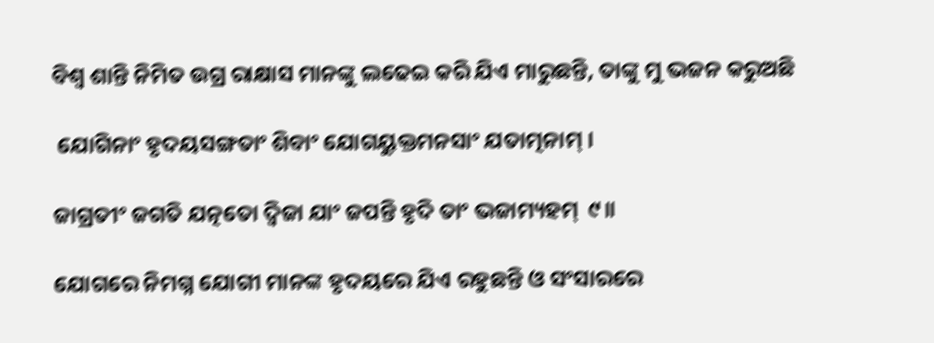ବିଶ୍ଵ ଶାନ୍ତି ନିମିତ ଉଗ୍ର ରାକ୍ଷାସ ମାନଙ୍କୁ ଲଢେଇ କରି ଯିଏ ମାରୁଛନ୍ତି, ତାଙ୍କୁ ମୁ ଭଜନ କରୁଅଛି

 ଯୋଗିନାଂ ହୃଦୟସଙ୍ଗତାଂ ଶିବାଂ ଯୋଗୟୁକ୍ତମନସାଂ ଯତାତ୍ମନାମ୍ ।

ଜାଗ୍ରତୀଂ ଜଗତି ଯତ୍ନତୋ ଦ୍ୱିଜା ଯାଂ ଜପନ୍ତି ହୃଦି ତାଂ ଭଜାମ୍ୟହମ୍  ୯॥

ଯୋଗରେ ନିମଗ୍ନ ଯୋଗୀ ମାନଙ୍କ ହୃଦୟରେ ଯିଏ ରହୁଛନ୍ତି ଓ ସଂସାରରେ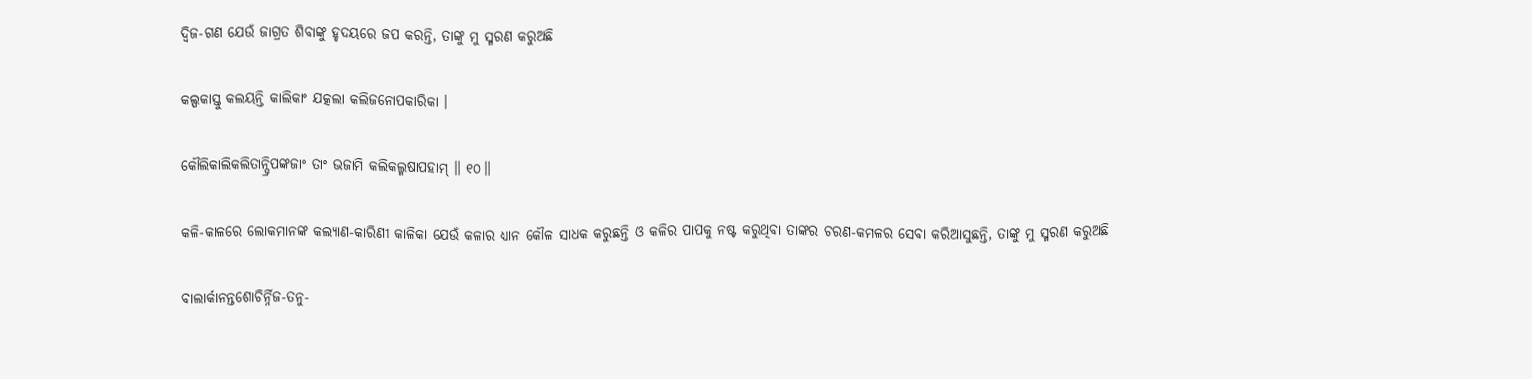ଦ୍ଵିଜ-ଗଣ ଯେଉଁ ଜାଗ୍ରତ ଶିବାଙ୍କୁ ହୃଦୟରେ ଜପ କରନ୍ତି, ତାଙ୍କୁ ମୁ ସ୍ମରଣ କରୁଅଛି

କଲ୍ପକାସ୍ତୁ କଲୟନ୍ତି କାଲିକାଂ ଯତ୍କଲା କଲିଜନୋପକାରିକା ।

କୌଲିକାଲିକଲିତାନ୍ଘ୍ରିପଙ୍କଜାଂ ତାଂ ଭଜାମି କଲିକଲ୍ମଷାପହାମ୍ ॥ ୧୦॥

କଳି-କାଳରେ ଲୋକମାନଙ୍କ କଲ୍ୟାଣ-କାରିଣୀ କାଳିକା ଯେଉଁ କଳାର ଧ୍ୟାନ କୌଳ ସାଧକ କରୁଛନ୍ତି ଓ କଳିର ପାପକୁ ନଷ୍ଟ କରୁଥିବା ତାଙ୍କର ଚରଣ-କମଳର ସେବା କରିଆସୁଛନ୍ତି, ତାଙ୍କୁ ମୁ ସ୍ମରଣ କରୁଅଛି

ବାଲାର୍କାନନ୍ତଶୋଚିର୍ନ୍ନିଜ-ତନୁ-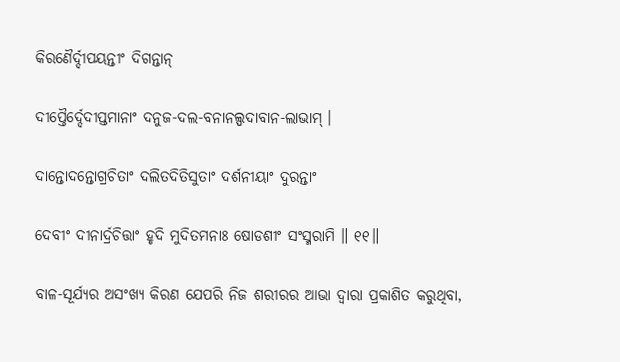କିରଣୈର୍ଦ୍ଦୀପୟନ୍ତୀଂ ଦିଗନ୍ତାନ୍

ଦୀପ୍ତୈର୍ଦ୍ଦେଦୀପ୍ତମାନାଂ ଦନୁଜ-ଦଲ-ବନାନଲ୍ପଦାବାନ-ଲାଭାମ୍ ।

ଦାନ୍ତୋଦନ୍ତୋଗ୍ରଚିତାଂ ଦଲିତଦିତିସୁତାଂ ଦର୍ଶନୀୟାଂ ଦୁରନ୍ତାଂ

ଦେବୀଂ ଦୀନାର୍ଦ୍ରଚିତ୍ତାଂ ହୃଦି ମୁଦିତମନାଃ ଷୋଡଶୀଂ ସଂସ୍ମରାମି ॥ ୧୧॥

ବାଳ-ସୂର୍ଯ୍ୟର ଅସଂଖ୍ୟ କିରଣ ଯେପରି ନିଜ ଶରୀରର ଆଭା ଦ୍ଵାରା ପ୍ରକାଶିତ କରୁଥିବା,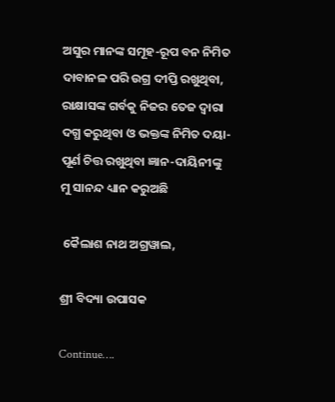ଅସୁର ମାନଙ୍କ ସମୂହ-ରୂପ ବନ ନିମିତ ଦାବାନଳ ପରି ଉଗ୍ର ଦୀପ୍ତି ରଖୁଥିବା, ରାକ୍ଷାସଙ୍କ ଗର୍ବକୁ ନିଜର ତେଜ ଦ୍ଵାରା ଦଗ୍ଧ କରୁଥିବା ଓ ଭକ୍ତଙ୍କ ନିମିତ ଦୟା-ପୂର୍ଣ ଚିତ୍ତ ରଖୁଥିବା ଜ୍ଞାନ-ଦାୟିନୀଙ୍କୁ  ମୁ ସାନନ୍ଦ ଧ୍ୟାନ କରୁଅଛି

 କୈଲାଶ ନାଥ ଅଗ୍ରୱାଲ,

ଶ୍ରୀ ବିଦ୍ୟା ଉପାସକ

Continue….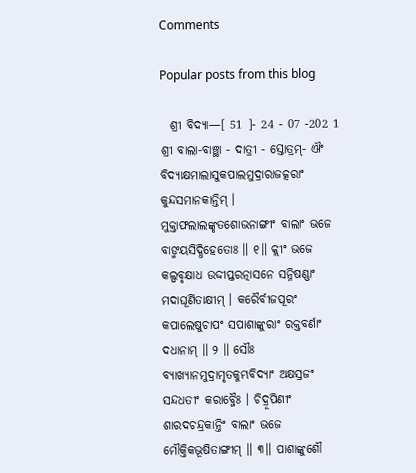Comments

Popular posts from this blog

  ଶ୍ରୀ ବିଦ୍ୟା—[ 51 ]- 24 - 07 -202 1 ଶ୍ରୀ ବାଲା-ବାଞ୍ଛା - ଦାତ୍ରୀ - ସ୍ତୋତ୍ରମ୍- ଐଂ ବିଦ୍ୟାକ୍ଷମାଲାସୁକପାଲମୁଦ୍ରାରାଜତ୍କରାଂ କୁନ୍ଦସମାନକାନ୍ତିମ୍ । ମୁକ୍ତାଫଲାଲଙ୍କୃତଶୋଭନାଙ୍ଗୀଂ ବାଲାଂ ଭଜେ ବାଙ୍ମୟସିଦ୍ଧିହେତୋଃ ॥ ୧॥ କ୍ଲୀଂ ଭଜେ କଲ୍ପବୃକ୍ଷାଧ ଉଦ୍ଦୀପ୍ତରତ୍ନାସନେ ସନ୍ନିଷଣ୍ଣାଂ ମଦାଘୂର୍ଣିତାକ୍ଷୀମ୍ । କରୈର୍ବୀଜପୂରଂ କପାଲେଷୁଚାପଂ ସପାଶାଙ୍କୁରାଂ ରକ୍ତବର୍ଣାଂ ଦଧାନାମ୍ ॥ ୨ ॥ ସୌଃ ବ୍ୟାଖ୍ୟାନମୁଦ୍ରାମୃତକୁମ୍ଭବିଦ୍ୟାଂ ଅକ୍ଷସ୍ରଜଂ ସନ୍ଦଧତୀଂ କରାବ୍ଜୈଃ । ଚିଦ୍ରୂପିଣୀଂ ଶାରଦଚନ୍ଦ୍ରକାନ୍ତିଂ ବାଲାଂ ଭଜେ ମୌକ୍ତିକଭୂଷିତାଙ୍ଗୀମ୍ ॥ ୩॥ ପାଶାଙ୍କୁଶୌ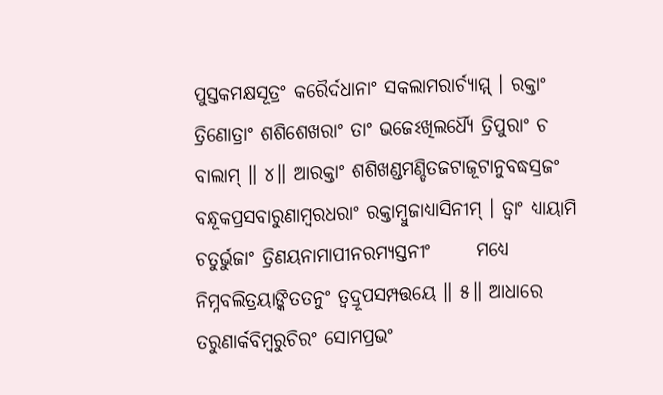ପୁସ୍ତକମକ୍ଷସୂତ୍ରଂ କରୈର୍ଦଧାନାଂ ସକଲାମରାର୍ଚ୍ୟାମ୍ମ୍ । ରକ୍ତାଂ ତ୍ରିଣୋତ୍ରାଂ ଶଶିଶେଖରାଂ ତାଂ ଭଜେଽଖିଲର୍ଧ୍ୟୈ ତ୍ରିପୁରାଂ ଚ ବାଲାମ୍ ॥ ୪॥ ଆରକ୍ତାଂ ଶଶିଖଣ୍ଡମଣ୍ଡିତଜଟାଜୂଟାନୁବଦ୍ଧସ୍ରଜଂ      ବନ୍ଧୂକପ୍ରସବାରୁଣାମ୍ବରଧରାଂ ରକ୍ତାମ୍ବୁଜାଧ୍ୟାସିନୀମ୍ । ତ୍ୱାଂ ଧ୍ୟାୟାମି ଚତୁର୍ଭୁଜାଂ ତ୍ରିଣୟନାମାପୀନରମ୍ୟସ୍ତନୀଂ      ମଧ୍ୟେ ନିମ୍ନବଲିତ୍ରୟାଙ୍କିତତନୁଂ ତ୍ୱଦ୍ରୂପସମ୍ପତ୍ତୟେ ॥ ୫॥ ଆଧାରେ ତରୁଣାର୍କବିମ୍ବରୁଚିରଂ ସୋମପ୍ରଭଂ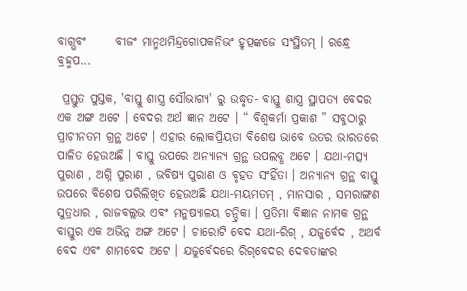ବାଗ୍ଭବଂ      ବୀଜଂ ମାନ୍ମଥମିନ୍ଦ୍ରଗୋପକନିଭଂ ହୃତ୍ପଙ୍କଜେ ସଂସ୍ଥିତମ୍ । ରନ୍ଧ୍ରେ ବ୍ରହ୍ମପ...

 ପ୍ରସ୍ତୁତ ପୁସ୍ତକ, 'ବାସ୍ତୁ ଶାସ୍ତ୍ର ସୌଭାଗ୍ୟ' ରୁ ଉଦ୍ଧୃତ- ବାସ୍ତୁ ଶାସ୍ତ୍ର ସ୍ଥାପତ୍ୟ ବେଦର ଏକ ଅଙ୍ଗ ଅଟେ । ବେଦର ଅର୍ଥ ଜ୍ଞାନ ଅଟେ । “ ବିଶ୍ୱକର୍ମା ପ୍ରକାଶ ” ସବୁଠାରୁ ପ୍ରାଚୀନତମ ଗ୍ରନ୍ଥ ଅଟେ । ଏହାର ଲୋକପ୍ରିୟତା ବିଶେଷ ଭାବେ ଉତର ଭାରତରେ ପାଳିତ ହେଉଅଛି । ବାସ୍ତୁ ଉପରେ ଅନ୍ୟାନ୍ୟ ଗ୍ରନ୍ଥ ଉପଲବ୍ଧ ଅଟେ । ଯଥା-ମତ୍ସ୍ୟ ପୁରାଣ , ଅଗ୍ନି ପୁରାଣ , ଭବିଷ୍ୟ ପୁରାଣ ଓ ବୃହତ ସଂହିଁତା । ଅନ୍ୟାନ୍ୟ ଗ୍ରନ୍ଥ ବାସ୍ତୁ ଉପରେ ବିଶେଷ ପରିଲିଖିତ ହେଉଅଛି ଯଥା-ମୟମତମ୍‌ , ମାନସାର , ସମରାଙ୍ଗଣ ସୁତ୍ରଧାର , ରାଜବଲ୍ଲଭ ଏବଂ ମନୁଷ୍ୟାଳୟ ଚନ୍ଦ୍ରିକା । ପ୍ରତିମା ବିଜ୍ଞାନ ନାମକ ଗ୍ରନ୍ଥ ବାସ୍ତୁର ଏକ ଅଭିନ୍ନ ଅଙ୍ଗ ଅଟେ । ଚାରୋଟି ବେଦ ଯଥା-ରିଗ୍‌ , ଯଜୁର୍ବେଦ , ଅଥର୍ବ ବେଦ ଏବଂ ଶାମବେଦ ଅଟେ । ଯଜୁର୍ବେଦରେ ରିଗ୍‌ବେଦର ଦେବତାଙ୍କର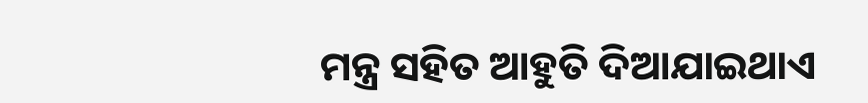ମନ୍ତ୍ର ସହିତ ଆହୁତି ଦିଆଯାଇଥାଏ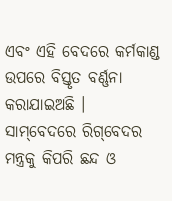ଏବଂ ଏହି ବେଦରେ କର୍ମକାଣ୍ଡ ଉପରେ ବିସ୍ତୃତ ବର୍ଣ୍ଣନା କରାଯାଇଅଛି । ସାମ୍‌ବେଦରେ ରିଗ୍‌ବେଦର ମନ୍ତ୍ରକୁ କିପରି ଛନ୍ଦ ଓ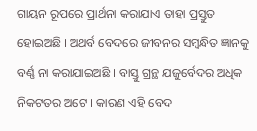ଗାୟନ ରୂପରେ ପ୍ରାର୍ଥନା କରାଯାଏ ତାହା ପ୍ରସ୍ତୁତ ହୋଇଅଛି । ଅଥର୍ବ ବେଦରେ ଜୀବନର ସମ୍ବନ୍ଧିତ ଜ୍ଞାନକୁ ବର୍ଣ୍ଣ ନା କରାଯାଇଅଛି । ବାସ୍ତୁ ଗ୍ରନ୍ଥ ଯଜୁର୍ବେଦର ଅଧିକ ନିକଟତର ଅଟେ । କାରଣ ଏହି ବେଦ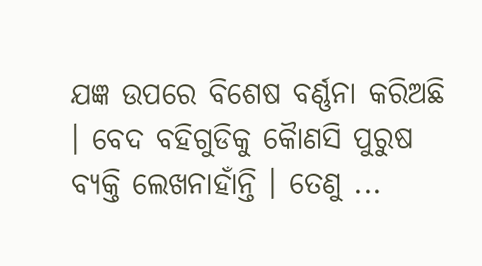ଯଜ୍ଞ ଉପରେ ବିଶେଷ ବର୍ଣ୍ଣନା କରିଅଛି । ବେଦ ବହିଗୁଡିକୁ କୈାଣସି ପୁରୁଷ ବ୍ୟକ୍ତି ଲେଖନାହାଁନ୍ତି । ତେଣୁ ...